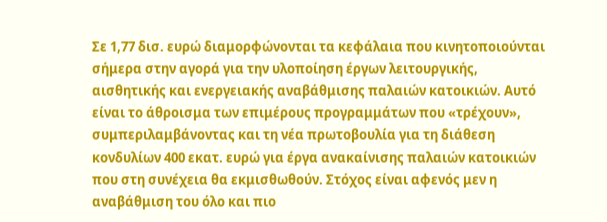Σε 1,77 δισ. ευρώ διαμορφώνονται τα κεφάλαια που κινητοποιούνται σήμερα στην αγορά για την υλοποίηση έργων λειτουργικής, αισθητικής και ενεργειακής αναβάθμισης παλαιών κατοικιών. Αυτό είναι το άθροισμα των επιμέρους προγραμμάτων που «τρέχουν», συμπεριλαμβάνοντας και τη νέα πρωτοβουλία για τη διάθεση κονδυλίων 400 εκατ. ευρώ για έργα ανακαίνισης παλαιών κατοικιών που στη συνέχεια θα εκμισθωθούν. Στόχος είναι αφενός μεν η αναβάθμιση του όλο και πιο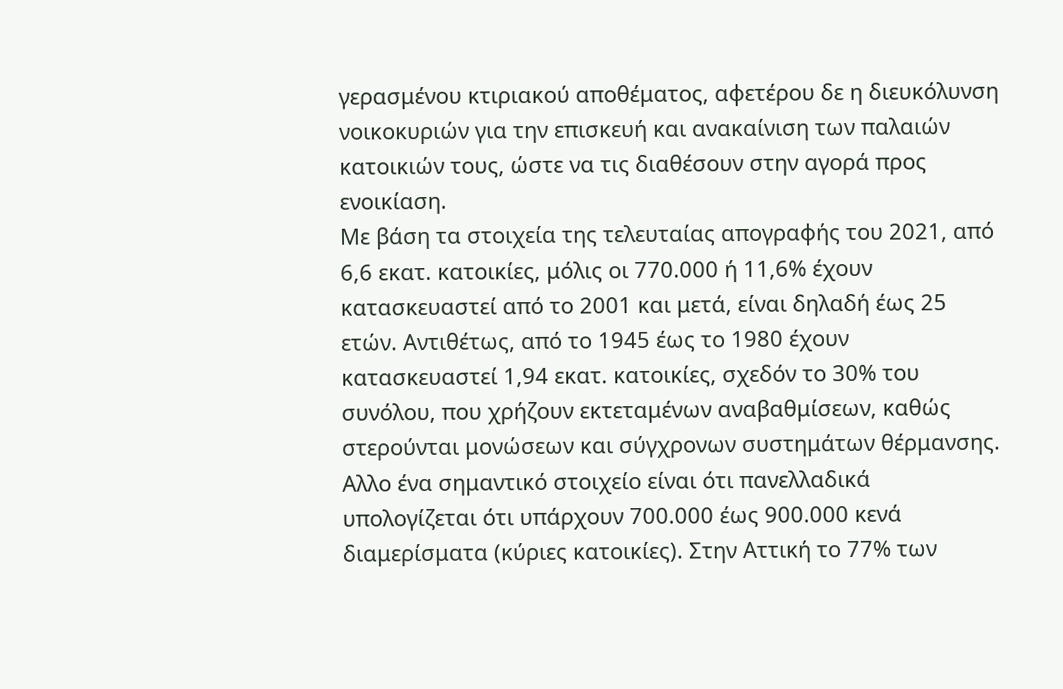γερασμένου κτιριακού αποθέματος, αφετέρου δε η διευκόλυνση νοικοκυριών για την επισκευή και ανακαίνιση των παλαιών κατοικιών τους, ώστε να τις διαθέσουν στην αγορά προς ενοικίαση.
Με βάση τα στοιχεία της τελευταίας απογραφής του 2021, από 6,6 εκατ. κατοικίες, μόλις οι 770.000 ή 11,6% έχουν κατασκευαστεί από το 2001 και μετά, είναι δηλαδή έως 25 ετών. Αντιθέτως, από το 1945 έως το 1980 έχουν κατασκευαστεί 1,94 εκατ. κατοικίες, σχεδόν το 30% του συνόλου, που χρήζουν εκτεταμένων αναβαθμίσεων, καθώς στερούνται μονώσεων και σύγχρονων συστημάτων θέρμανσης.
Αλλο ένα σημαντικό στοιχείο είναι ότι πανελλαδικά υπολογίζεται ότι υπάρχουν 700.000 έως 900.000 κενά διαμερίσματα (κύριες κατοικίες). Στην Αττική το 77% των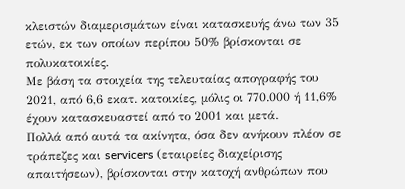κλειστών διαμερισμάτων είναι κατασκευής άνω των 35 ετών, εκ των οποίων περίπου 50% βρίσκονται σε πολυκατοικίες.
Με βάση τα στοιχεία της τελευταίας απογραφής του 2021, από 6,6 εκατ. κατοικίες, μόλις οι 770.000 ή 11,6% έχουν κατασκευαστεί από το 2001 και μετά.
Πολλά από αυτά τα ακίνητα, όσα δεν ανήκουν πλέον σε τράπεζες και servicers (εταιρείες διαχείρισης απαιτήσεων), βρίσκονται στην κατοχή ανθρώπων που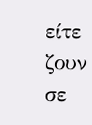είτε ζουν σε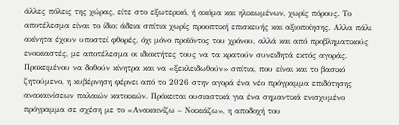άλλες πόλεις της χώρας, είτε στο εξωτερικό, ή ακόμα και ηλικιωμένων, χωρίς πόρους. Το αποτέλεσμα είναι το ίδιο: άδεια σπίτια χωρίς προοπτική επισκευής και αξιοποίησης. Αλλα πάλι ακίνητα έχουν υποστεί φθορές, όχι μόνο προϊόντος του χρόνου, αλλά και από προβληματικούς ενοικιαστές, με αποτέλεσμα οι ιδιοκτήτες τους να τα κρατούν συνειδητά εκτός αγοράς.
Προκειμένου να δοθούν κίνητρα και να «ξεκλειδωθούν» σπίτια, που είναι και το βασικό ζητούμενο, η κυβέρνηση φέρνει από το 2026 στην αγορά ένα νέο πρόγραμμα επιδότησης ανακαινίσεων παλαιών κατοικιών. Πρόκειται ουσιαστικά για ένα σημαντικά ενισχυμένο πρόγραμμα σε σχέση με το «Ανακαινίζω – Νοικιάζω», η αποδοχή του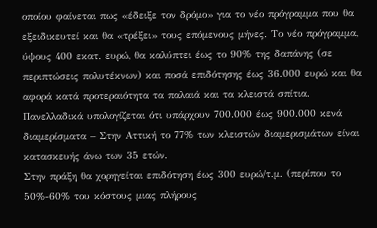οποίου φαίνεται πως «έδειξε τον δρόμο» για το νέο πρόγραμμα που θα εξειδικευτεί και θα «τρέξει» τους επόμενους μήνες. Το νέο πρόγραμμα, ύψους 400 εκατ. ευρώ, θα καλύπτει έως το 90% της δαπάνης (σε περιπτώσεις πολυτέκνων) και ποσά επιδότησης έως 36.000 ευρώ και θα αφορά κατά προτεραιότητα τα παλαιά και τα κλειστά σπίτια.
Πανελλαδικά υπολογίζεται ότι υπάρχουν 700.000 έως 900.000 κενά διαμερίσματα – Στην Αττική το 77% των κλειστών διαμερισμάτων είναι κατασκευής άνω των 35 ετών.
Στην πράξη θα χορηγείται επιδότηση έως 300 ευρώ/τ.μ. (περίπου το 50%-60% του κόστους μιας πλήρους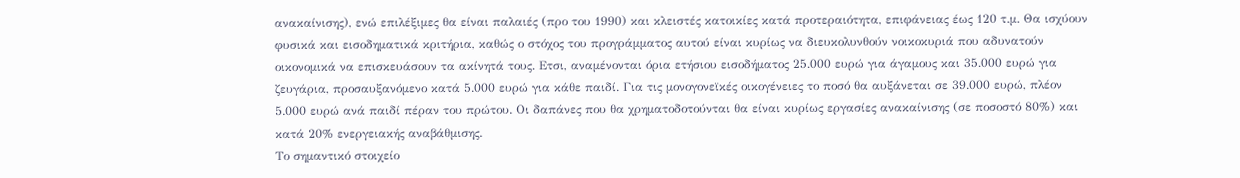ανακαίνισης), ενώ επιλέξιμες θα είναι παλαιές (προ του 1990) και κλειστές κατοικίες κατά προτεραιότητα, επιφάνειας έως 120 τ.μ. Θα ισχύουν φυσικά και εισοδηματικά κριτήρια, καθώς ο στόχος του προγράμματος αυτού είναι κυρίως να διευκολυνθούν νοικοκυριά που αδυνατούν οικονομικά να επισκευάσουν τα ακίνητά τους. Ετσι, αναμένονται όρια ετήσιου εισοδήματος 25.000 ευρώ για άγαμους και 35.000 ευρώ για ζευγάρια, προσαυξανόμενο κατά 5.000 ευρώ για κάθε παιδί. Για τις μονογονεϊκές οικογένειες το ποσό θα αυξάνεται σε 39.000 ευρώ, πλέον 5.000 ευρώ ανά παιδί πέραν του πρώτου. Οι δαπάνες που θα χρηματοδοτούνται θα είναι κυρίως εργασίες ανακαίνισης (σε ποσοστό 80%) και κατά 20% ενεργειακής αναβάθμισης.
Το σημαντικό στοιχείο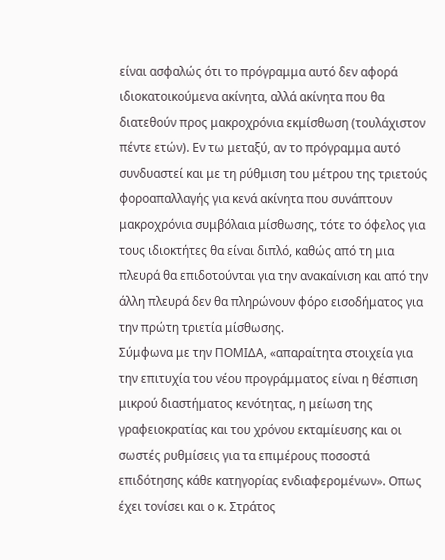είναι ασφαλώς ότι το πρόγραμμα αυτό δεν αφορά ιδιοκατοικούμενα ακίνητα, αλλά ακίνητα που θα διατεθούν προς μακροχρόνια εκμίσθωση (τουλάχιστον πέντε ετών). Εν τω μεταξύ, αν το πρόγραμμα αυτό συνδυαστεί και με τη ρύθμιση του μέτρου της τριετούς φοροαπαλλαγής για κενά ακίνητα που συνάπτουν μακροχρόνια συμβόλαια μίσθωσης, τότε το όφελος για τους ιδιοκτήτες θα είναι διπλό, καθώς από τη μια πλευρά θα επιδοτούνται για την ανακαίνιση και από την άλλη πλευρά δεν θα πληρώνουν φόρο εισοδήματος για την πρώτη τριετία μίσθωσης.
Σύμφωνα με την ΠΟΜΙΔΑ, «απαραίτητα στοιχεία για την επιτυχία του νέου προγράμματος είναι η θέσπιση μικρού διαστήματος κενότητας, η μείωση της γραφειοκρατίας και του χρόνου εκταμίευσης και οι σωστές ρυθμίσεις για τα επιμέρους ποσοστά επιδότησης κάθε κατηγορίας ενδιαφερομένων». Οπως έχει τονίσει και ο κ. Στράτος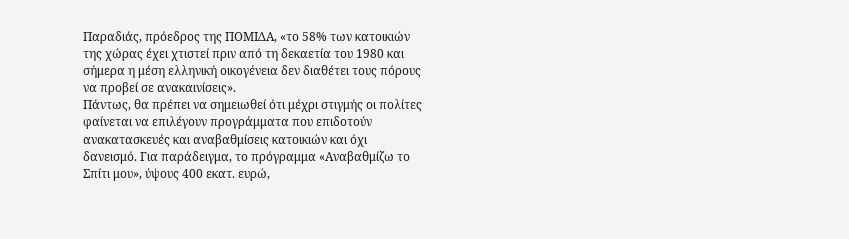Παραδιάς, πρόεδρος της ΠΟΜΙΔΑ, «το 58% των κατοικιών της χώρας έχει χτιστεί πριν από τη δεκαετία του 1980 και σήμερα η μέση ελληνική οικογένεια δεν διαθέτει τους πόρους να προβεί σε ανακαινίσεις».
Πάντως, θα πρέπει να σημειωθεί ότι μέχρι στιγμής οι πολίτες φαίνεται να επιλέγουν προγράμματα που επιδοτούν ανακατασκευές και αναβαθμίσεις κατοικιών και όχι δανεισμό. Για παράδειγμα, το πρόγραμμα «Αναβαθμίζω το Σπίτι μου», ύψους 400 εκατ. ευρώ,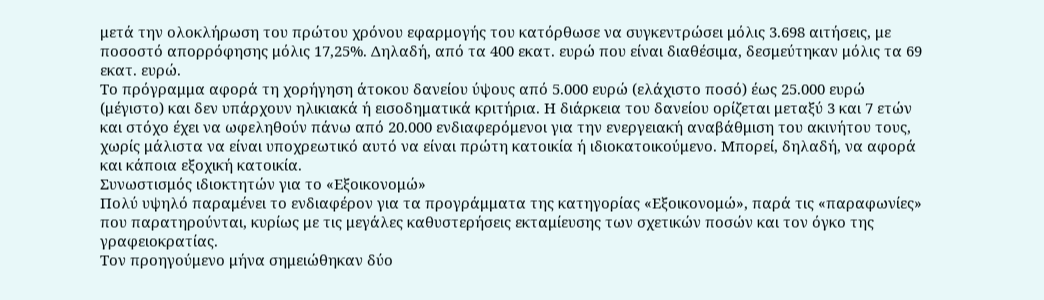μετά την ολοκλήρωση του πρώτου χρόνου εφαρμογής του κατόρθωσε να συγκεντρώσει μόλις 3.698 αιτήσεις, με ποσοστό απορρόφησης μόλις 17,25%. Δηλαδή, από τα 400 εκατ. ευρώ που είναι διαθέσιμα, δεσμεύτηκαν μόλις τα 69 εκατ. ευρώ.
Το πρόγραμμα αφορά τη χορήγηση άτοκου δανείου ύψους από 5.000 ευρώ (ελάχιστο ποσό) έως 25.000 ευρώ (μέγιστο) και δεν υπάρχουν ηλικιακά ή εισοδηματικά κριτήρια. Η διάρκεια του δανείου ορίζεται μεταξύ 3 και 7 ετών και στόχο έχει να ωφεληθούν πάνω από 20.000 ενδιαφερόμενοι για την ενεργειακή αναβάθμιση του ακινήτου τους, χωρίς μάλιστα να είναι υποχρεωτικό αυτό να είναι πρώτη κατοικία ή ιδιοκατοικούμενο. Μπορεί, δηλαδή, να αφορά και κάποια εξοχική κατοικία.
Συνωστισμός ιδιοκτητών για το «Εξοικονομώ»
Πολύ υψηλό παραμένει το ενδιαφέρον για τα προγράμματα της κατηγορίας «Εξοικονομώ», παρά τις «παραφωνίες» που παρατηρούνται, κυρίως με τις μεγάλες καθυστερήσεις εκταμίευσης των σχετικών ποσών και τον όγκο της γραφειοκρατίας.
Τον προηγούμενο μήνα σημειώθηκαν δύο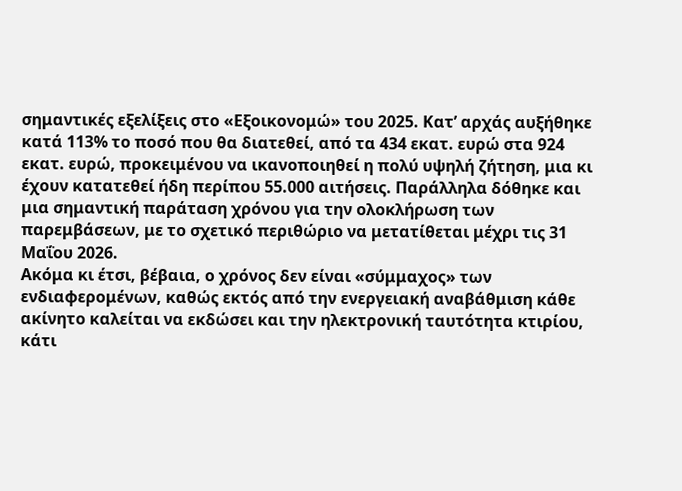σημαντικές εξελίξεις στο «Εξοικονομώ» του 2025. Κατ’ αρχάς αυξήθηκε κατά 113% το ποσό που θα διατεθεί, από τα 434 εκατ. ευρώ στα 924 εκατ. ευρώ, προκειμένου να ικανοποιηθεί η πολύ υψηλή ζήτηση, μια κι έχουν κατατεθεί ήδη περίπου 55.000 αιτήσεις. Παράλληλα δόθηκε και μια σημαντική παράταση χρόνου για την ολοκλήρωση των παρεμβάσεων, με το σχετικό περιθώριο να μετατίθεται μέχρι τις 31 Μαΐου 2026.
Ακόμα κι έτσι, βέβαια, ο χρόνος δεν είναι «σύμμαχος» των ενδιαφερομένων, καθώς εκτός από την ενεργειακή αναβάθμιση κάθε ακίνητο καλείται να εκδώσει και την ηλεκτρονική ταυτότητα κτιρίου, κάτι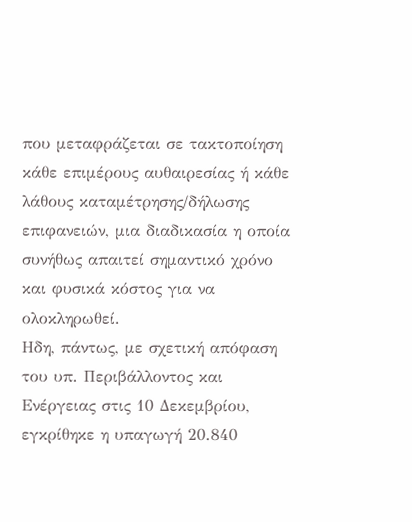που μεταφράζεται σε τακτοποίηση κάθε επιμέρους αυθαιρεσίας ή κάθε λάθους καταμέτρησης/δήλωσης επιφανειών, μια διαδικασία η οποία συνήθως απαιτεί σημαντικό χρόνο και φυσικά κόστος για να ολοκληρωθεί.
Ηδη, πάντως, με σχετική απόφαση του υπ. Περιβάλλοντος και Ενέργειας στις 10 Δεκεμβρίου, εγκρίθηκε η υπαγωγή 20.840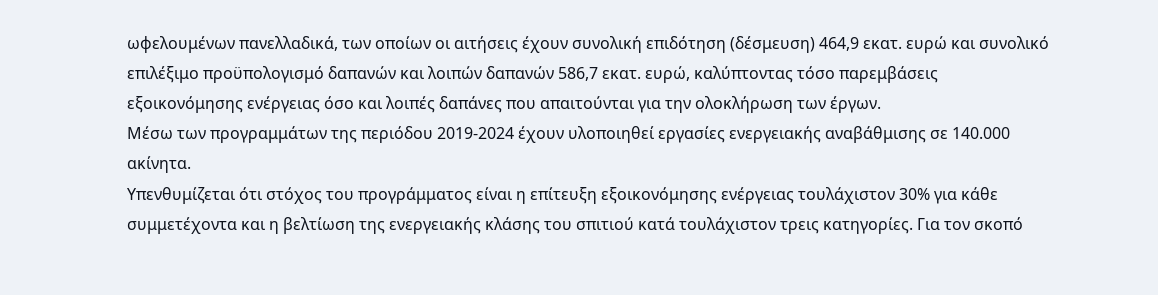ωφελουμένων πανελλαδικά, των οποίων οι αιτήσεις έχουν συνολική επιδότηση (δέσμευση) 464,9 εκατ. ευρώ και συνολικό επιλέξιμο προϋπολογισμό δαπανών και λοιπών δαπανών 586,7 εκατ. ευρώ, καλύπτοντας τόσο παρεμβάσεις εξοικονόμησης ενέργειας όσο και λοιπές δαπάνες που απαιτούνται για την ολοκλήρωση των έργων.
Μέσω των προγραμμάτων της περιόδου 2019-2024 έχουν υλοποιηθεί εργασίες ενεργειακής αναβάθμισης σε 140.000 ακίνητα.
Υπενθυμίζεται ότι στόχος του προγράμματος είναι η επίτευξη εξοικονόμησης ενέργειας τουλάχιστον 30% για κάθε συμμετέχοντα και η βελτίωση της ενεργειακής κλάσης του σπιτιού κατά τουλάχιστον τρεις κατηγορίες. Για τον σκοπό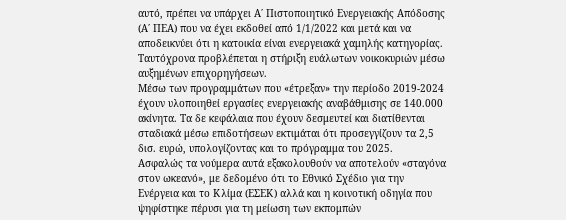αυτό, πρέπει να υπάρχει Α΄ Πιστοποιητικό Ενεργειακής Απόδοσης (Α΄ ΠΕΑ) που να έχει εκδοθεί από 1/1/2022 και μετά και να αποδεικνύει ότι η κατοικία είναι ενεργειακά χαμηλής κατηγορίας. Ταυτόχρονα προβλέπεται η στήριξη ευάλωτων νοικοκυριών μέσω αυξημένων επιχορηγήσεων.
Μέσω των προγραμμάτων που «έτρεξαν» την περίοδο 2019-2024 έχουν υλοποιηθεί εργασίες ενεργειακής αναβάθμισης σε 140.000 ακίνητα. Τα δε κεφάλαια που έχουν δεσμευτεί και διατίθενται σταδιακά μέσω επιδοτήσεων εκτιμάται ότι προσεγγίζουν τα 2,5 δισ. ευρώ, υπολογίζοντας και το πρόγραμμα του 2025.
Ασφαλώς τα νούμερα αυτά εξακολουθούν να αποτελούν «σταγόνα στον ωκεανό», με δεδομένο ότι το Εθνικό Σχέδιο για την Ενέργεια και το Κλίμα (ΕΣΕΚ) αλλά και η κοινοτική οδηγία που ψηφίστηκε πέρυσι για τη μείωση των εκπομπών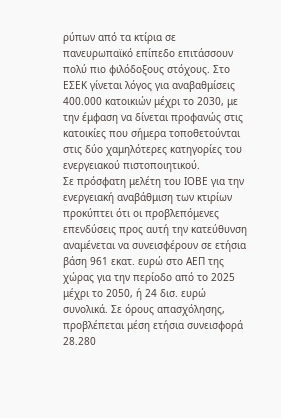ρύπων από τα κτίρια σε πανευρωπαϊκό επίπεδο επιτάσσουν πολύ πιο φιλόδοξους στόχους. Στο ΕΣΕΚ γίνεται λόγος για αναβαθμίσεις 400.000 κατοικιών μέχρι το 2030, με την έμφαση να δίνεται προφανώς στις κατοικίες που σήμερα τοποθετούνται στις δύο χαμηλότερες κατηγορίες του ενεργειακού πιστοποιητικού.
Σε πρόσφατη μελέτη του ΙΟΒΕ για την ενεργειακή αναβάθμιση των κτιρίων προκύπτει ότι οι προβλεπόμενες επενδύσεις προς αυτή την κατεύθυνση αναμένεται να συνεισφέρουν σε ετήσια βάση 961 εκατ. ευρώ στο ΑΕΠ της χώρας για την περίοδο από το 2025 μέχρι το 2050, ή 24 δισ. ευρώ συνολικά. Σε όρους απασχόλησης, προβλέπεται μέση ετήσια συνεισφορά 28.280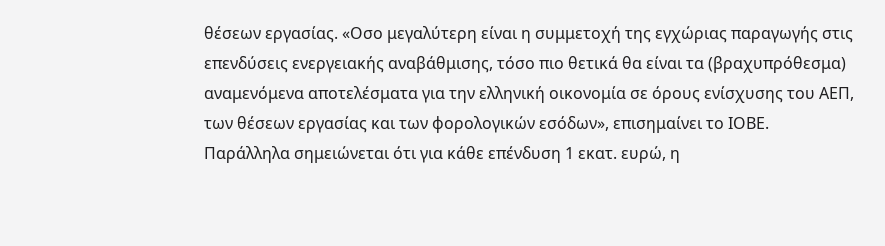θέσεων εργασίας. «Οσο μεγαλύτερη είναι η συμμετοχή της εγχώριας παραγωγής στις επενδύσεις ενεργειακής αναβάθμισης, τόσο πιο θετικά θα είναι τα (βραχυπρόθεσμα) αναμενόμενα αποτελέσματα για την ελληνική οικονομία σε όρους ενίσχυσης του ΑΕΠ, των θέσεων εργασίας και των φορολογικών εσόδων», επισημαίνει το ΙΟΒΕ. Παράλληλα σημειώνεται ότι για κάθε επένδυση 1 εκατ. ευρώ, η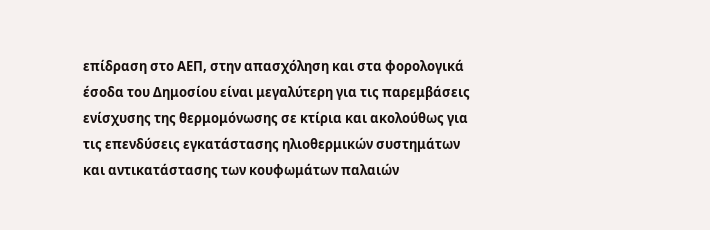επίδραση στο ΑΕΠ, στην απασχόληση και στα φορολογικά έσοδα του Δημοσίου είναι μεγαλύτερη για τις παρεμβάσεις ενίσχυσης της θερμομόνωσης σε κτίρια και ακολούθως για τις επενδύσεις εγκατάστασης ηλιοθερμικών συστημάτων και αντικατάστασης των κουφωμάτων παλαιών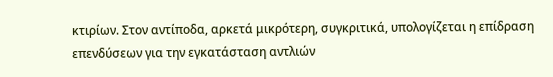κτιρίων. Στον αντίποδα, αρκετά μικρότερη, συγκριτικά, υπολογίζεται η επίδραση επενδύσεων για την εγκατάσταση αντλιών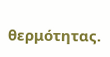θερμότητας.